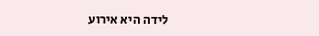לידה היא אירוע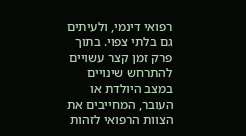רפואי דינמי, ולעיתים גם בלתי צפוי. בתוך פרק זמן קצר עשויים להתרחש שינויים במצב היולדת או העובר, המחייבים את הצוות הרפואי לזהות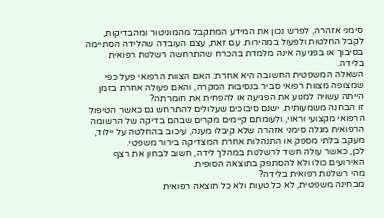סימני אזהרה, לפרש נכון את המידע המתקבל מהמוניטור ומהבדיקות, לקבל החלטות ולפעול במהירות. עם זאת, עצם העובדה שהלידה הסתיימה בסיבוך או בפגיעה אינה מלמדת בהכרח שהתרחשה רשלנות רפואית בלידה.
השאלה המשפטית החשובה היא אחרת: האם הצוות הרפואי פעל כפי שמצופה מצוות רפואי סביר בנסיבות המקרה, והאם פעולה אחרת בזמן הייתה עשויה למנוע את הפגיעה או להפחית את חומרתה?
זו הבחנה משמעותית. ישנם סיבוכים שעלולים להתרחש גם כאשר הטיפול הרפואי מקצועי וראוי, ולעומתם קיימים מקרים שבהם בדיקה של הרשומה הרפואית מגלה סימני אזהרה שלא קיבלו מענה, עיכוב בהחלטה על יילוד, מעקב בלתי מספק או התנהלות אחרת המצדיקה בירור משפטי.
לכן, כאשר עולה חשד לרשלנות במהלך לידה, חשוב לבחון את רצף האירועים כולו ולא להסתפק בתוצאה הסופית.
מהי רשלנות רפואית בלידה?
מבחינה משפטית, לא כל טעות ולא כל תוצאה רפואית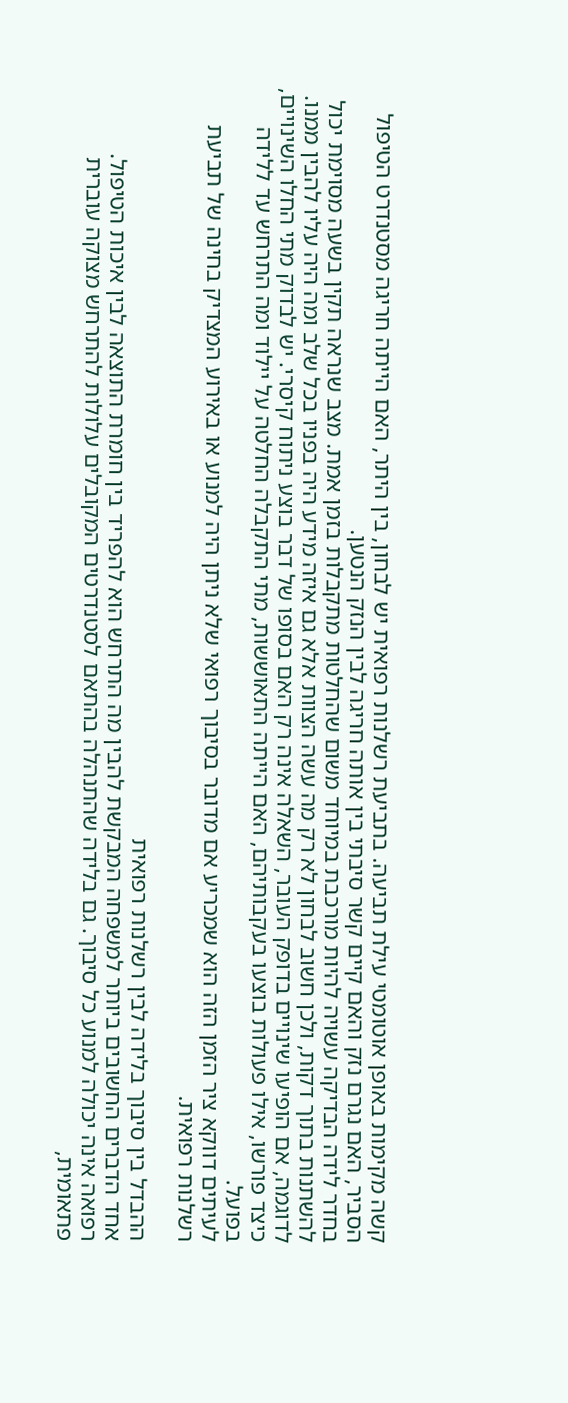קשה מקימות באופן אוטומטי עילת תביעה. בתביעת רשלנות רפואית יש לבחון, בין היתר, האם הייתה חריגה מסטנדרט הטיפול הסביר, האם נגרם נזק והאם קיים קשר סיבתי בין אותה חריגה לבין הנזק הנטען.
בחדר לידה הבדיקה עשויה להיות מורכבת במיוחד משום שהחלטות מתקבלות בזמן אמת. מצב שנראה תקין בשעה מסוימת יכול להשתנות בתוך דקות, ולכן חשוב לבחון לא רק מה עשה הצוות אלא גם איזה מידע היה בפניו בכל שלב ומה היה עליו להבין ממנו.
לדוגמה, אם הופיעו שינויים בדופק העובר, השאלה אינה רק האם בסופו של דבר בוצע ניתוח קיסרי. יש לבדוק מתי החלו השינויים, כיצד פורשו, אילו פעולות בוצעו בעקבותיהם, האם הייתה התאוששות, מתי התקבלה החלטה על יילוד ומה התרחש עד ללידה בפועל.
לעיתים דווקא ציר הזמן הזה הוא שמכריע אם מדובר בסיבוך רפואי שלא ניתן היה למנוע או באירוע המצדיק בחינה של תביעת רשלנות רפואית.

ההבדל בין סיבוך בלידה לבין רשלנות רפואית
אחד הדברים החשובים ביותר למשפחה המבקשת להבין מה התרחש הוא להפריד בין חומרת התוצאה לבין איכות הטיפול.
רפואה אינה יכולה למנוע כל סיבוך. גם בלידה שהתנהלה בהתאם לסטנדרטים המקובלים עלולות להתרחש מצוקה עוברית פתאומית,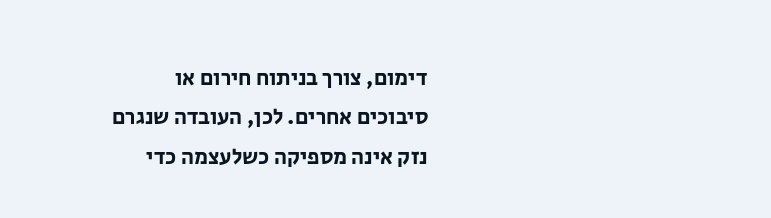דימום, צורך בניתוח חירום או סיבוכים אחרים. לכן, העובדה שנגרם נזק אינה מספיקה כשלעצמה כדי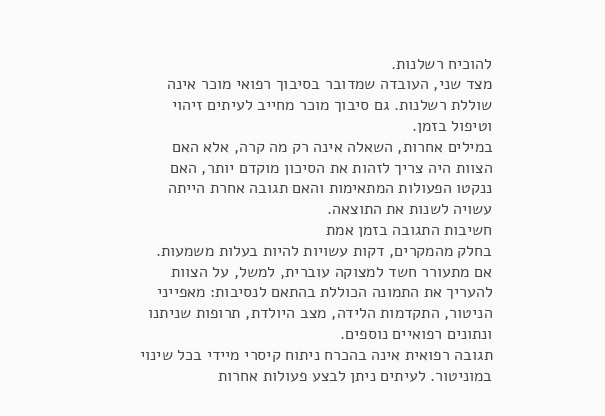להוכיח רשלנות.
מצד שני, העובדה שמדובר בסיבוך רפואי מוכר אינה שוללת רשלנות. גם סיבוך מוכר מחייב לעיתים זיהוי וטיפול בזמן.
במילים אחרות, השאלה אינה רק מה קרה, אלא האם הצוות היה צריך לזהות את הסיכון מוקדם יותר, האם ננקטו הפעולות המתאימות והאם תגובה אחרת הייתה עשויה לשנות את התוצאה.
חשיבות התגובה בזמן אמת
בחלק מהמקרים, דקות עשויות להיות בעלות משמעות. אם מתעורר חשד למצוקה עוברית, למשל, על הצוות להעריך את התמונה הכוללת בהתאם לנסיבות: מאפייני הניטור, התקדמות הלידה, מצב היולדת, תרופות שניתנו ונתונים רפואיים נוספים.
תגובה רפואית אינה בהכרח ניתוח קיסרי מיידי בכל שינוי במוניטור. לעיתים ניתן לבצע פעולות אחרות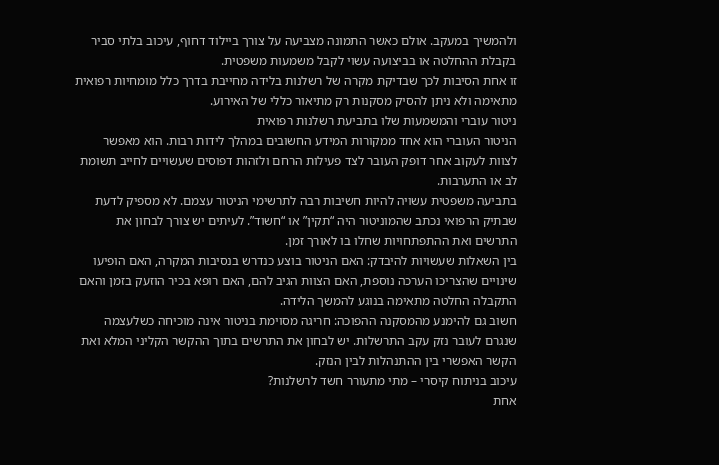ולהמשיך במעקב. אולם כאשר התמונה מצביעה על צורך ביילוד דחוף, עיכוב בלתי סביר בקבלת ההחלטה או בביצועה עשוי לקבל משמעות משפטית.
זו אחת הסיבות לכך שבדיקת מקרה של רשלנות בלידה מחייבת בדרך כלל מומחיות רפואית מתאימה ולא ניתן להסיק מסקנות רק מתיאור כללי של האירוע.
ניטור עוברי והמשמעות שלו בתביעת רשלנות רפואית
הניטור העוברי הוא אחד ממקורות המידע החשובים במהלך לידות רבות. הוא מאפשר לצוות לעקוב אחר דופק העובר לצד פעילות הרחם ולזהות דפוסים שעשויים לחייב תשומת לב או התערבות.
בתביעה משפטית עשויה להיות חשיבות רבה לתרשימי הניטור עצמם. לא מספיק לדעת שבתיק הרפואי נכתב שהמוניטור היה “תקין” או “חשוד”. לעיתים יש צורך לבחון את התרשים ואת ההתפתחויות שחלו בו לאורך זמן.
בין השאלות שעשויות להיבדק: האם הניטור בוצע כנדרש בנסיבות המקרה, האם הופיעו שינויים שהצריכו הערכה נוספת, האם הצוות הגיב להם, האם רופא בכיר הוזעק בזמן והאם התקבלה החלטה מתאימה בנוגע להמשך הלידה.
חשוב גם להימנע מהמסקנה ההפוכה: חריגה מסוימת בניטור אינה מוכיחה כשלעצמה שנגרם לעובר נזק עקב התרשלות. יש לבחון את התרשים בתוך ההקשר הקליני המלא ואת הקשר האפשרי בין ההתנהלות לבין הנזק.
עיכוב בניתוח קיסרי – מתי מתעורר חשד לרשלנות?
אחת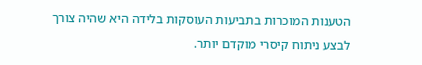הטענות המוכרות בתביעות העוסקות בלידה היא שהיה צורך לבצע ניתוח קיסרי מוקדם יותר.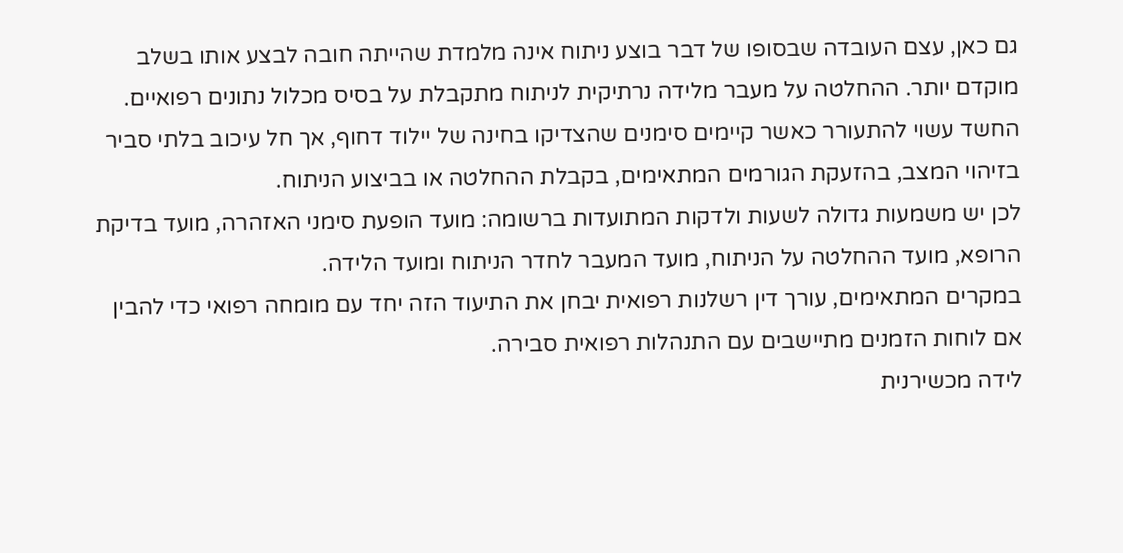גם כאן, עצם העובדה שבסופו של דבר בוצע ניתוח אינה מלמדת שהייתה חובה לבצע אותו בשלב מוקדם יותר. ההחלטה על מעבר מלידה נרתיקית לניתוח מתקבלת על בסיס מכלול נתונים רפואיים.
החשד עשוי להתעורר כאשר קיימים סימנים שהצדיקו בחינה של יילוד דחוף, אך חל עיכוב בלתי סביר בזיהוי המצב, בהזעקת הגורמים המתאימים, בקבלת ההחלטה או בביצוע הניתוח.
לכן יש משמעות גדולה לשעות ולדקות המתועדות ברשומה: מועד הופעת סימני האזהרה, מועד בדיקת הרופא, מועד ההחלטה על הניתוח, מועד המעבר לחדר הניתוח ומועד הלידה.
במקרים המתאימים, עורך דין רשלנות רפואית יבחן את התיעוד הזה יחד עם מומחה רפואי כדי להבין אם לוחות הזמנים מתיישבים עם התנהלות רפואית סבירה.
לידה מכשירנית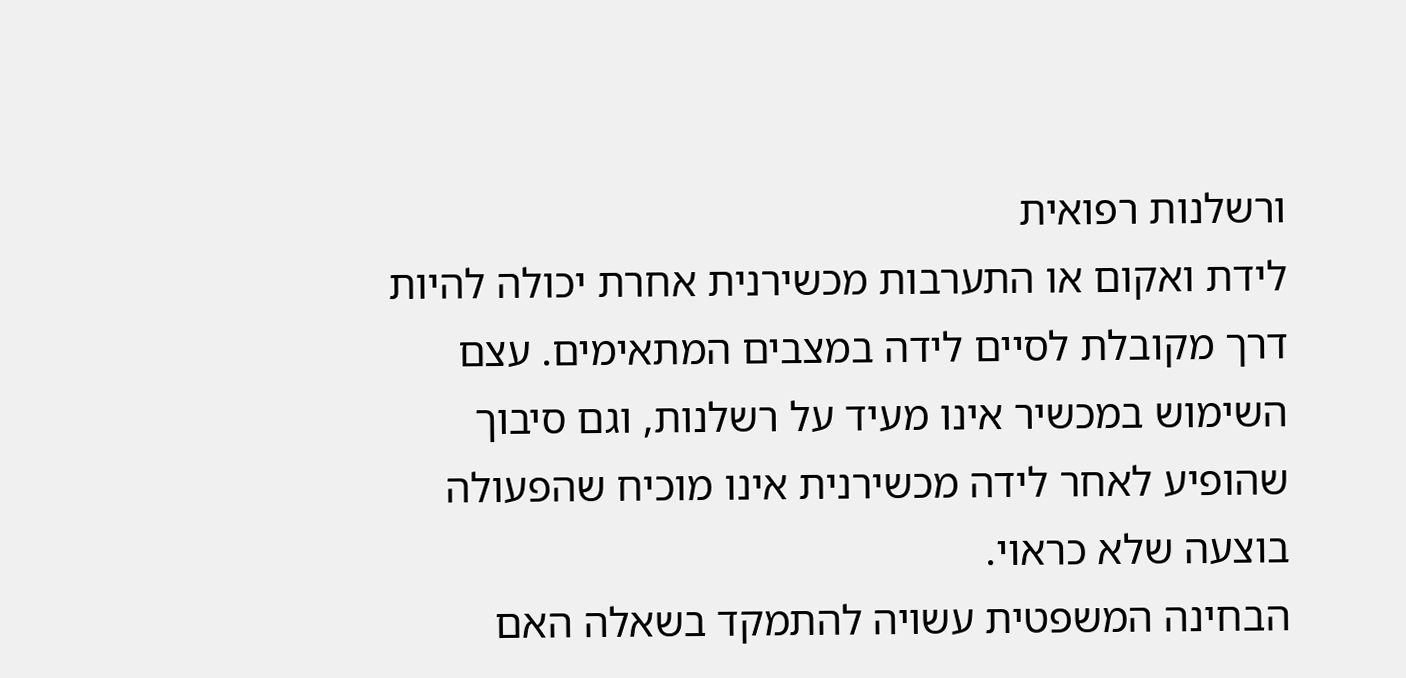ורשלנות רפואית
לידת ואקום או התערבות מכשירנית אחרת יכולה להיות דרך מקובלת לסיים לידה במצבים המתאימים. עצם השימוש במכשיר אינו מעיד על רשלנות, וגם סיבוך שהופיע לאחר לידה מכשירנית אינו מוכיח שהפעולה בוצעה שלא כראוי.
הבחינה המשפטית עשויה להתמקד בשאלה האם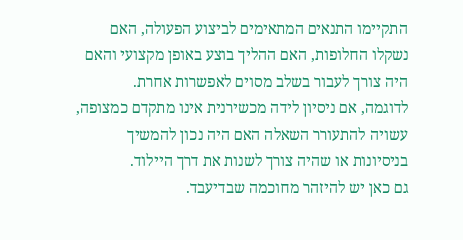התקיימו התנאים המתאימים לביצוע הפעולה, האם נשקלו החלופות, האם ההליך בוצע באופן מקצועי והאם היה צורך לעבור בשלב מסוים לאפשרות אחרת.
לדוגמה, אם ניסיון לידה מכשירנית אינו מתקדם כמצופה, עשויה להתעורר השאלה האם היה נכון להמשיך בניסיונות או שהיה צורך לשנות את דרך היילוד.
גם כאן יש להיזהר מחוכמה שבדיעבד.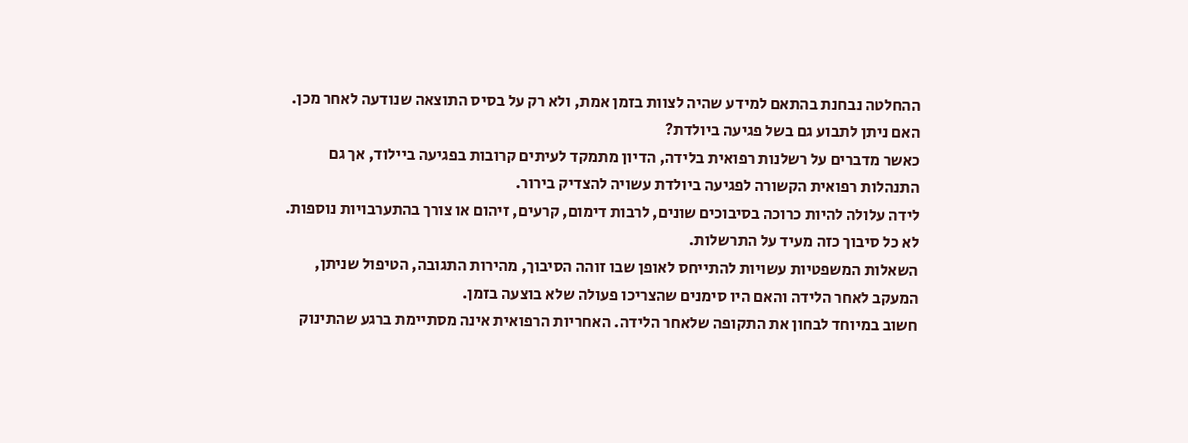ההחלטה נבחנת בהתאם למידע שהיה לצוות בזמן אמת, ולא רק על בסיס התוצאה שנודעה לאחר מכן.
האם ניתן לתבוע גם בשל פגיעה ביולדת?
כאשר מדברים על רשלנות רפואית בלידה, הדיון מתמקד לעיתים קרובות בפגיעה ביילוד, אך גם התנהלות רפואית הקשורה לפגיעה ביולדת עשויה להצדיק בירור.
לידה עלולה להיות כרוכה בסיבוכים שונים, לרבות דימום, קרעים, זיהום או צורך בהתערבויות נוספות. לא כל סיבוך כזה מעיד על התרשלות.
השאלות המשפטיות עשויות להתייחס לאופן שבו זוהה הסיבוך, מהירות התגובה, הטיפול שניתן, המעקב לאחר הלידה והאם היו סימנים שהצריכו פעולה שלא בוצעה בזמן.
חשוב במיוחד לבחון את התקופה שלאחר הלידה. האחריות הרפואית אינה מסתיימת ברגע שהתינוק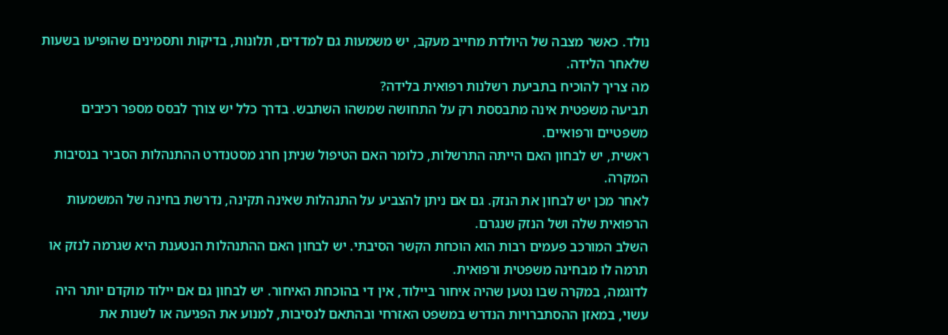נולד. כאשר מצבה של היולדת מחייב מעקב, יש משמעות גם למדדים, תלונות, בדיקות ותסמינים שהופיעו בשעות שלאחר הלידה.
מה צריך להוכיח בתביעת רשלנות רפואית בלידה?
תביעה משפטית אינה מתבססת רק על התחושה שמשהו השתבש. בדרך כלל יש צורך לבסס מספר רכיבים משפטיים ורפואיים.
ראשית, יש לבחון האם הייתה התרשלות, כלומר האם הטיפול שניתן חרג מסטנדרט ההתנהלות הסביר בנסיבות המקרה.
לאחר מכן יש לבחון את הנזק. גם אם ניתן להצביע על התנהלות שאינה תקינה, נדרשת בחינה של המשמעות הרפואית שלה ושל הנזק שנגרם.
השלב המורכב פעמים רבות הוא הוכחת הקשר הסיבתי. יש לבחון האם ההתנהלות הנטענת היא שגרמה לנזק או תרמה לו מבחינה משפטית ורפואית.
לדוגמה, במקרה שבו נטען שהיה איחור ביילוד, אין די בהוכחת האיחור. יש לבחון גם אם יילוד מוקדם יותר היה עשוי, במאזן ההסתברויות הנדרש במשפט האזרחי ובהתאם לנסיבות, למנוע את הפגיעה או לשנות את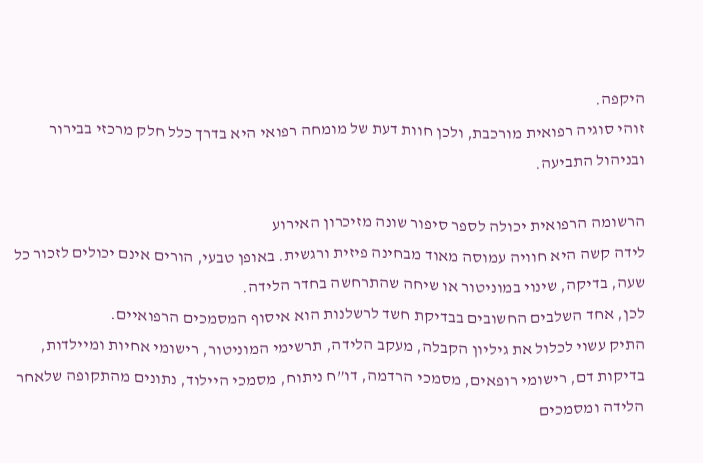היקפה.
זוהי סוגיה רפואית מורכבת, ולכן חוות דעת של מומחה רפואי היא בדרך כלל חלק מרכזי בבירור ובניהול התביעה.

הרשומה הרפואית יכולה לספר סיפור שונה מזיכרון האירוע
לידה קשה היא חוויה עמוסה מאוד מבחינה פיזית ורגשית. באופן טבעי, הורים אינם יכולים לזכור כל שעה, בדיקה, שינוי במוניטור או שיחה שהתרחשה בחדר הלידה.
לכן, אחד השלבים החשובים בבדיקת חשד לרשלנות הוא איסוף המסמכים הרפואיים.
התיק עשוי לכלול את גיליון הקבלה, מעקב הלידה, תרשימי המוניטור, רישומי אחיות ומיילדות, בדיקות דם, רישומי רופאים, מסמכי הרדמה, דו”ח ניתוח, מסמכי היילוד, נתונים מהתקופה שלאחר הלידה ומסמכים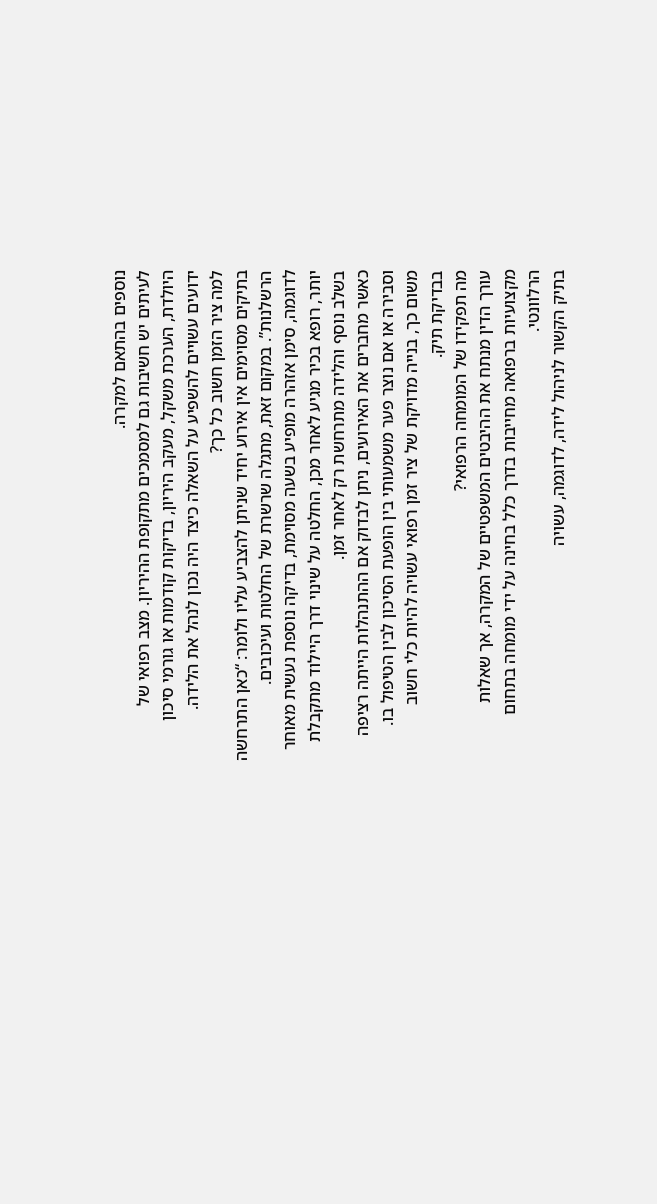נוספים בהתאם למקרה.
לעיתים יש חשיבות גם למסמכים מתקופת ההיריון. מצב רפואי של היולדת, הערכת משקל, מעקב היריון, בדיקות קודמות או גורמי סיכון ידועים עשויים להשפיע על השאלה כיצד היה נכון לנהל את הלידה.
למה ציר הזמן חשוב כל כך?
בתיקים מסוימים אין אירוע יחיד שניתן להצביע עליו ולומר: “כאן התרחשה הרשלנות”. במקום זאת, מתגלה שרשרת של החלטות ועיכובים.
לדוגמה, סימן אזהרה מופיע בשעה מסוימת, בדיקה נוספת נעשית מאוחר יותר, רופא בכיר מגיע לאחר מכן, החלטה על שינוי דרך היילוד מתקבלת בשלב נוסף והלידה מתרחשת רק לאחר זמן.
כאשר מחברים את האירועים, ניתן לבדוק אם ההתנהלות הייתה רציפה וסבירה או אם נוצר פער משמעותי בין הופעת הסיכון לבין הטיפול בו.
משום כך, בנייה מדויקת של ציר זמן רפואי עשויה להיות כלי חשוב בבדיקת תיק.
מה תפקידו של המומחה הרפואי?
עורך הדין מנתח את ההיבטים המשפטיים של המקרה, אך שאלות מקצועיות ברפואה מחייבות בדרך כלל בחינה על ידי מומחה בתחום הרלוונטי.
בתיק הקשור לניהול לידה, לדוגמה, עשויה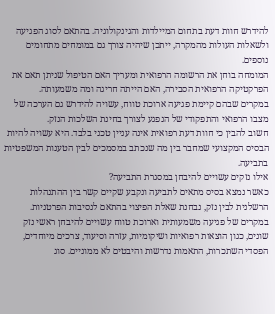להידרש חוות דעת בתחום המיילדות והגינקולוגיה. בהתאם לסוג הפגיעה ולשאלות העולות מהמקרה, ייתכן שיהיה צורך גם במומחים מתחומים נוספים.
המומחה בוחן את הרשומה הרפואית ומעריך האם הטיפול שניתן תאם את הפרקטיקה הרפואית הסבירה, האם הייתה חריגה ומה משמעותה.
במקרים שבהם קיימת פגיעה ארוכת טווח, עשויה להידרש גם הערכה של מצבו הרפואי והתפקודי של הנפגע לצורך בחינת השלכות הנזק.
חשוב להבין כי חוות דעת רפואית אינה עניין טכני בלבד. היא עשויה להיות הבסיס המקצועי שמחבר בין מה שנכתב במסמכים לבין הטענות המשפטיות בתביעה.
אילו נזקים עשויים להיבחן במסגרת התביעה?
כאשר נמצא בסיס מתאים לתביעה ונקבע שקיים קשר בין ההתנהלות הרשלנית לבין נזק, נבחנת שאלת הפיצוי בהתאם לנסיבות הפרטניות.
במקרים של פגיעה משמעותית וארוכת טווח עשויים להיבחן ראשי נזק שונים, כגון הוצאות רפואיות ושיקומיות, עזרה וסיעוד, צרכים מיוחדים, הפסדי השתכרות, התאמות נדרשות והיבטים לא ממוניים. סוג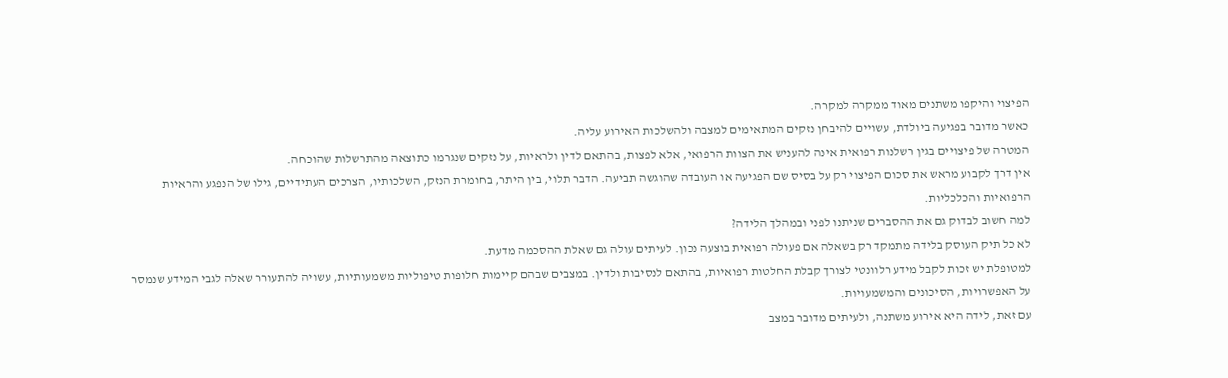הפיצוי והיקפו משתנים מאוד ממקרה למקרה.
כאשר מדובר בפגיעה ביולדת, עשויים להיבחן נזקים המתאימים למצבה ולהשלכות האירוע עליה.
המטרה של פיצויים בגין רשלנות רפואית אינה להעניש את הצוות הרפואי, אלא לפצות, בהתאם לדין ולראיות, על נזקים שנגרמו כתוצאה מהתרשלות שהוכחה.
אין דרך לקבוע מראש את סכום הפיצוי רק על בסיס שם הפגיעה או העובדה שהוגשה תביעה. הדבר תלוי, בין היתר, בחומרת הנזק, השלכותיו, הצרכים העתידיים, גילו של הנפגע והראיות הרפואיות והכלכליות.
למה חשוב לבדוק גם את ההסברים שניתנו לפני ובמהלך הלידה?
לא כל תיק העוסק בלידה מתמקד רק בשאלה אם פעולה רפואית בוצעה נכון. לעיתים עולה גם שאלת ההסכמה מדעת.
למטופלת יש זכות לקבל מידע רלוונטי לצורך קבלת החלטות רפואיות, בהתאם לנסיבות ולדין. במצבים שבהם קיימות חלופות טיפוליות משמעותיות, עשויה להתעורר שאלה לגבי המידע שנמסר על האפשרויות, הסיכונים והמשמעויות.
עם זאת, לידה היא אירוע משתנה, ולעיתים מדובר במצב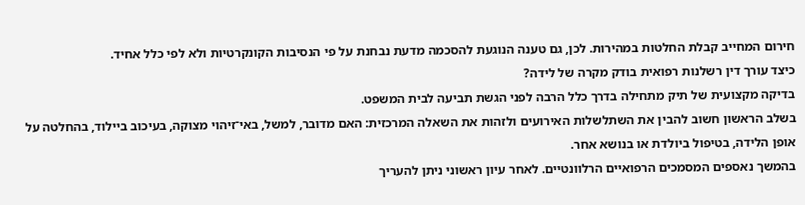חירום המחייב קבלת החלטות במהירות. לכן, גם טענה הנוגעת להסכמה מדעת נבחנת על פי הנסיבות הקונקרטיות ולא לפי כלל אחיד.
כיצד עורך דין רשלנות רפואית בודק מקרה של לידה?
בדיקה מקצועית של תיק מתחילה בדרך כלל הרבה לפני הגשת תביעה לבית המשפט.
בשלב הראשון חשוב להבין את השתלשלות האירועים ולזהות את השאלה המרכזית: האם מדובר, למשל, באי־זיהוי מצוקה, בעיכוב ביילוד, בהחלטה על אופן הלידה, בטיפול ביולדת או בנושא אחר.
בהמשך נאספים המסמכים הרפואיים הרלוונטיים. לאחר עיון ראשוני ניתן להעריך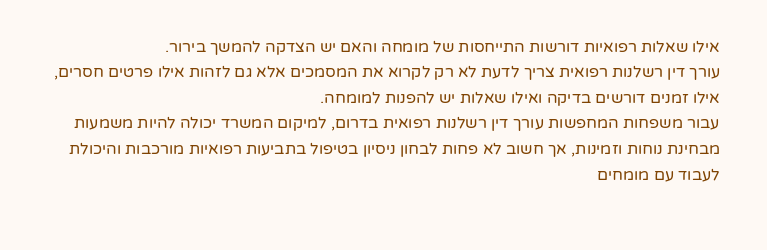אילו שאלות רפואיות דורשות התייחסות של מומחה והאם יש הצדקה להמשך בירור.
עורך דין רשלנות רפואית צריך לדעת לא רק לקרוא את המסמכים אלא גם לזהות אילו פרטים חסרים, אילו זמנים דורשים בדיקה ואילו שאלות יש להפנות למומחה.
עבור משפחות המחפשות עורך דין רשלנות רפואית בדרום, למיקום המשרד יכולה להיות משמעות מבחינת נוחות וזמינות, אך חשוב לא פחות לבחון ניסיון בטיפול בתביעות רפואיות מורכבות והיכולת לעבוד עם מומחים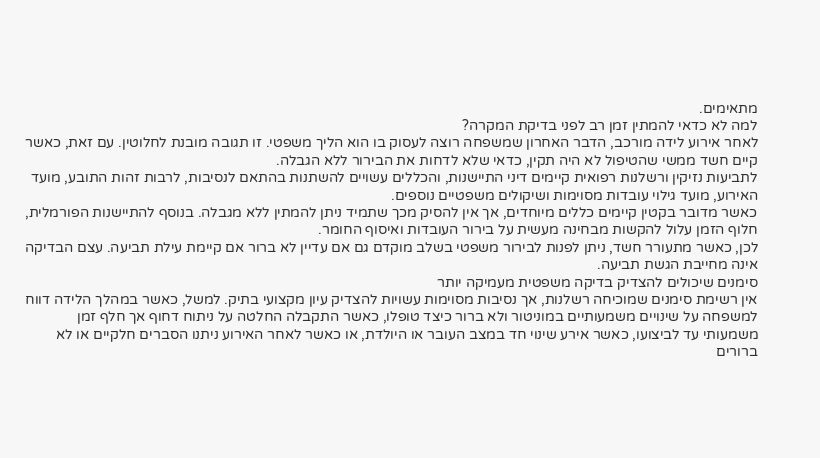מתאימים.
למה לא כדאי להמתין זמן רב לפני בדיקת המקרה?
לאחר אירוע לידה מורכב, הדבר האחרון שמשפחה רוצה לעסוק בו הוא הליך משפטי. זו תגובה מובנת לחלוטין. עם זאת, כאשר קיים חשד ממשי שהטיפול לא היה תקין, כדאי שלא לדחות את הבירור ללא הגבלה.
לתביעות נזיקין ורשלנות רפואית קיימים דיני התיישנות, והכללים עשויים להשתנות בהתאם לנסיבות, לרבות זהות התובע, מועד האירוע, מועד גילוי עובדות מסוימות ושיקולים משפטיים נוספים.
כאשר מדובר בקטין קיימים כללים מיוחדים, אך אין להסיק מכך שתמיד ניתן להמתין ללא מגבלה. בנוסף להתיישנות הפורמלית, חלוף הזמן עלול להקשות מבחינה מעשית על בירור העובדות ואיסוף החומר.
לכן, כאשר מתעורר חשד, ניתן לפנות לבירור משפטי בשלב מוקדם גם אם עדיין לא ברור אם קיימת עילת תביעה. עצם הבדיקה אינה מחייבת הגשת תביעה.
סימנים שיכולים להצדיק בדיקה משפטית מעמיקה יותר
אין רשימת סימנים שמוכיחה רשלנות, אך נסיבות מסוימות עשויות להצדיק עיון מקצועי בתיק. למשל, כאשר במהלך הלידה דווח למשפחה על שינויים משמעותיים במוניטור ולא ברור כיצד טופלו, כאשר התקבלה החלטה על ניתוח דחוף אך חלף זמן משמעותי עד לביצועו, כאשר אירע שינוי חד במצב העובר או היולדת, או כאשר לאחר האירוע ניתנו הסברים חלקיים או לא ברורים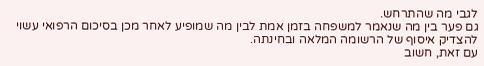לגבי מה שהתרחש.
גם פער בין מה שנאמר למשפחה בזמן אמת לבין מה שמופיע לאחר מכן בסיכום הרפואי עשוי להצדיק איסוף של הרשומה המלאה ובחינתה.
עם זאת, חשוב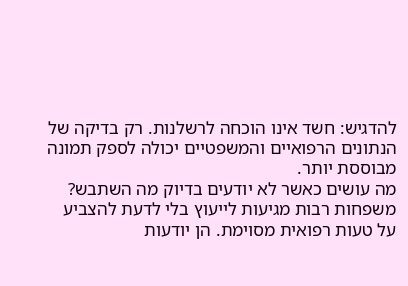להדגיש: חשד אינו הוכחה לרשלנות. רק בדיקה של הנתונים הרפואיים והמשפטיים יכולה לספק תמונה מבוססת יותר.
מה עושים כאשר לא יודעים בדיוק מה השתבש?
משפחות רבות מגיעות לייעוץ בלי לדעת להצביע על טעות רפואית מסוימת. הן יודעות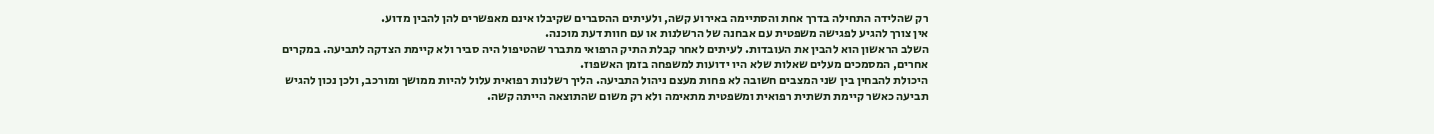רק שהלידה התחילה בדרך אחת והסתיימה באירוע קשה, ולעיתים ההסברים שקיבלו אינם מאפשרים להן להבין מדוע.
אין צורך להגיע לפגישה משפטית עם אבחנה של הרשלנות או עם חוות דעת מוכנה.
השלב הראשון הוא להבין את העובדות. לעיתים לאחר קבלת התיק הרפואי מתברר שהטיפול היה סביר ולא קיימת הצדקה לתביעה. במקרים אחרים, המסמכים מעלים שאלות שלא היו ידועות למשפחה בזמן האשפוז.
היכולת להבחין בין שני המצבים חשובה לא פחות מעצם ניהול התביעה. הליך רשלנות רפואית עלול להיות ממושך ומורכב, ולכן נכון להגיש תביעה כאשר קיימת תשתית רפואית ומשפטית מתאימה ולא רק משום שהתוצאה הייתה קשה.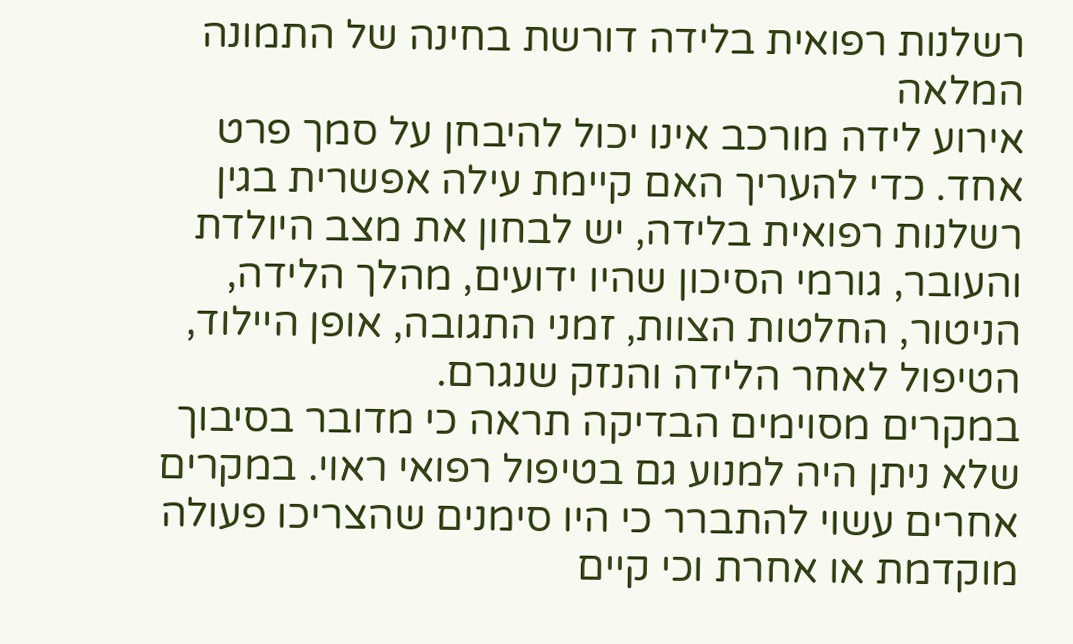רשלנות רפואית בלידה דורשת בחינה של התמונה המלאה
אירוע לידה מורכב אינו יכול להיבחן על סמך פרט אחד. כדי להעריך האם קיימת עילה אפשרית בגין רשלנות רפואית בלידה, יש לבחון את מצב היולדת והעובר, גורמי הסיכון שהיו ידועים, מהלך הלידה, הניטור, החלטות הצוות, זמני התגובה, אופן היילוד, הטיפול לאחר הלידה והנזק שנגרם.
במקרים מסוימים הבדיקה תראה כי מדובר בסיבוך שלא ניתן היה למנוע גם בטיפול רפואי ראוי. במקרים אחרים עשוי להתברר כי היו סימנים שהצריכו פעולה מוקדמת או אחרת וכי קיים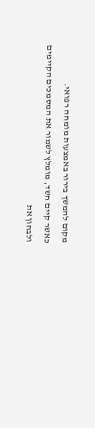מקום להמשך בירור באמצעות מומחה רפואי.
כאשר קיים חשד, מומלץ לשמור את המסמכים הקיימים ולבחון את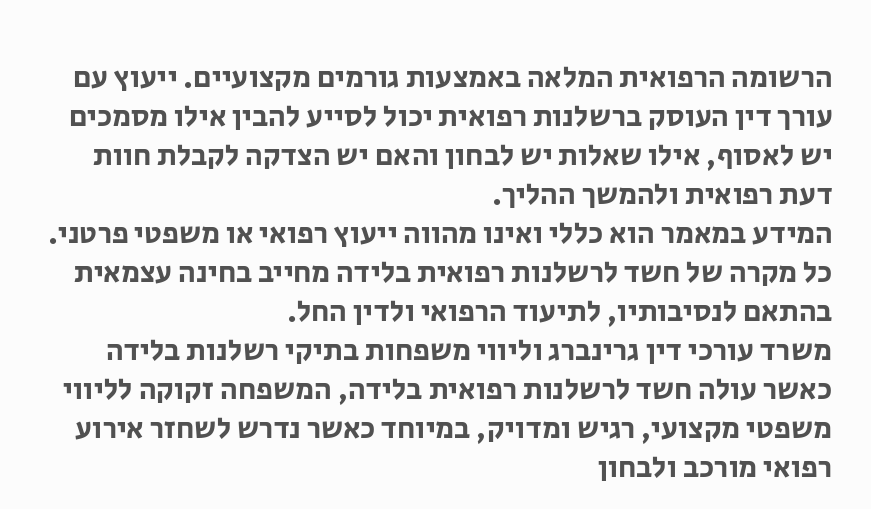הרשומה הרפואית המלאה באמצעות גורמים מקצועיים. ייעוץ עם עורך דין העוסק ברשלנות רפואית יכול לסייע להבין אילו מסמכים יש לאסוף, אילו שאלות יש לבחון והאם יש הצדקה לקבלת חוות דעת רפואית ולהמשך ההליך.
המידע במאמר הוא כללי ואינו מהווה ייעוץ רפואי או משפטי פרטני. כל מקרה של חשד לרשלנות רפואית בלידה מחייב בחינה עצמאית בהתאם לנסיבותיו, לתיעוד הרפואי ולדין החל.
משרד עורכי דין גרינברג וליווי משפחות בתיקי רשלנות בלידה
כאשר עולה חשד לרשלנות רפואית בלידה, המשפחה זקוקה לליווי משפטי מקצועי, רגיש ומדויק, במיוחד כאשר נדרש לשחזר אירוע רפואי מורכב ולבחון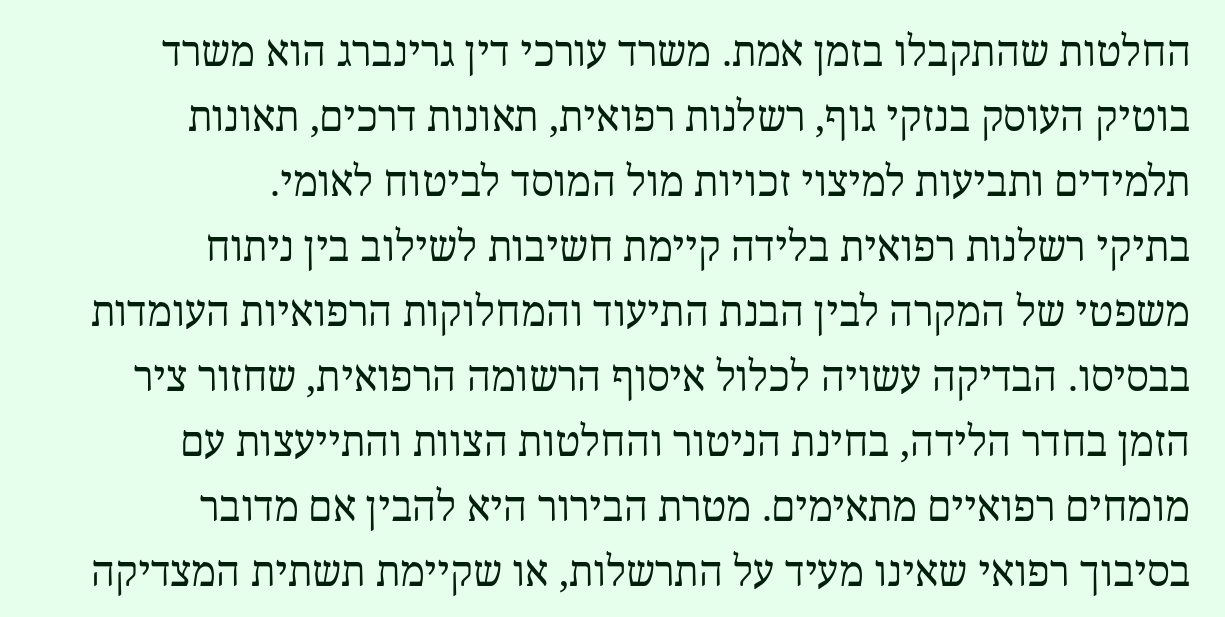החלטות שהתקבלו בזמן אמת. משרד עורכי דין גרינברג הוא משרד בוטיק העוסק בנזקי גוף, רשלנות רפואית, תאונות דרכים, תאונות תלמידים ותביעות למיצוי זכויות מול המוסד לביטוח לאומי.
בתיקי רשלנות רפואית בלידה קיימת חשיבות לשילוב בין ניתוח משפטי של המקרה לבין הבנת התיעוד והמחלוקות הרפואיות העומדות בבסיסו. הבדיקה עשויה לכלול איסוף הרשומה הרפואית, שחזור ציר הזמן בחדר הלידה, בחינת הניטור והחלטות הצוות והתייעצות עם מומחים רפואיים מתאימים. מטרת הבירור היא להבין אם מדובר בסיבוך רפואי שאינו מעיד על התרשלות, או שקיימת תשתית המצדיקה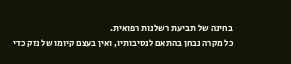בחינה של תביעת רשלנות רפואית.
כל מקרה נבחן בהתאם לנסיבותיו, ואין בעצם קיומו של נזק כדי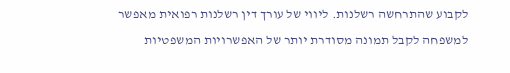לקבוע שהתרחשה רשלנות. ליווי של עורך דין רשלנות רפואית מאפשר למשפחה לקבל תמונה מסודרת יותר של האפשרויות המשפטיות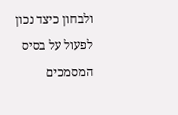ולבחון כיצד נכון לפעול על בסיס המסמכים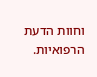וחוות הדעת הרפואיות.